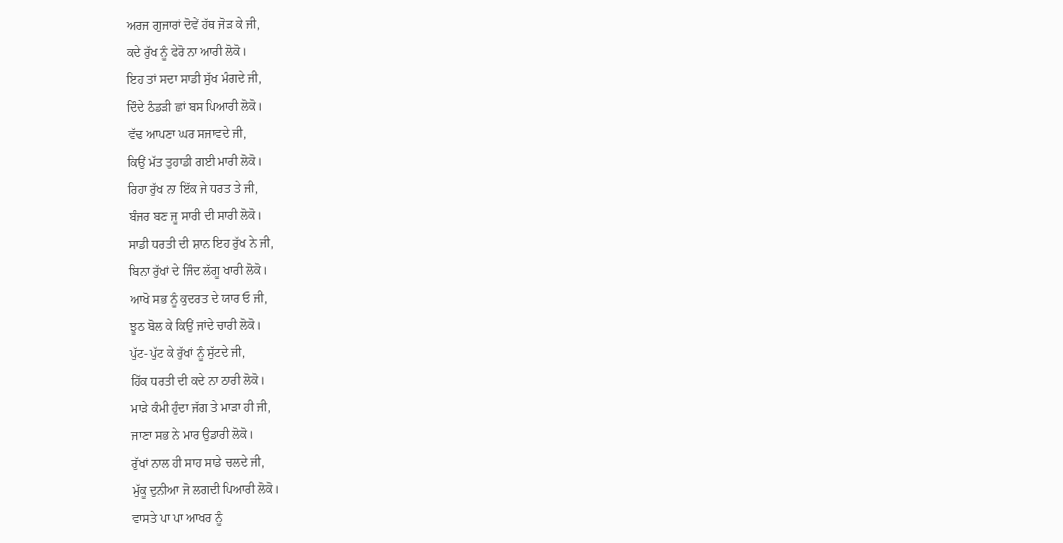ਅਰਜ ਗੁਜਾਰਾਂ ਦੋਵੇਂ ਹੱਥ ਜੋੜ ਕੇ ਜੀ,
ਕਦੇ ਰੁੱਖ ਨੂੰ ਫੇਰੋ ਨਾ ਆਰੀ ਲੋਕੋ।
ਇਹ ਤਾਂ ਸਦਾ ਸਾਡੀ ਸੁੱਖ ਮੰਗਦੇ ਜੀ,
ਦਿੰਦੇ ਠੰਡੜੀ ਛਾਂ ਬਸ ਪਿਆਰੀ ਲੋਕੋ।
ਵੱਢ ਆਪਣਾ ਘਰ ਸਜਾਵਦੇ ਜੀ,
ਕਿਉਂ ਮੱਤ ਤੁਹਾਡੀ ਗਈ ਮਾਰੀ ਲੋਕੋ।
ਰਿਹਾ ਰੁੱਖ ਨਾ ਇੱਕ ਜੇ ਧਰਤ ਤੇ ਜੀ,
ਬੰਜਰ ਬਣ ਜੂ ਸਾਰੀ ਦੀ ਸਾਰੀ ਲੋਕੋ।
ਸਾਡੀ ਧਰਤੀ ਦੀ ਸ਼ਾਨ ਇਹ ਰੁੱਖ ਨੇ ਜੀ,
ਬਿਨਾ ਰੁੱਖਾਂ ਦੇ ਜਿੰਦ ਲੱਗੂ ਖਾਰੀ ਲੋਕੋ।
ਆਖੋ ਸਭ ਨੂੰ ਕੁਦਰਤ ਦੇ ਯਾਰ ਓ ਜੀ,
ਝੂਠ ਬੋਲ ਕੇ ਕਿਉਂ ਜਾਂਦੇ ਚਾਰੀ ਲੋਕੋ।
ਪੁੱਟ- ਪੁੱਟ ਕੇ ਰੁੱਖਾਂ ਨੂੰ ਸੁੱਟਦੇ ਜੀ,
ਹਿੱਕ ਧਰਤੀ ਦੀ ਕਦੇ ਨਾ ਠਾਰੀ ਲੋਕੋ।
ਮਾੜੇ ਕੰਮੀ ਹੁੰਦਾ ਜੱਗ ਤੇ ਮਾੜਾ ਹੀ ਜੀ,
ਜਾਣਾ ਸਭ ਨੇ ਮਾਰ ਉਡਾਰੀ ਲੋਕੋ।
ਰੁੱਖਾਂ ਨਾਲ ਹੀ ਸਾਹ ਸਾਡੇ ਚਲਦੇ ਜੀ,
ਮੁੱਕੂ ਦੁਨੀਆ ਜੋ ਲਗਦੀ ਪਿਆਰੀ ਲੋਕੋ।
ਵਾਸਤੇ ਪਾ ਪਾ ਆਖਰ ਨੂੰ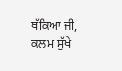ਥੱਕਿਆ ਜੀ,
ਕਲਮ ਸੁੱਖੇ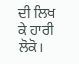ਦੀ ਲਿਖ ਕੇ ਹਾਰੀ ਲੋਕੋ।